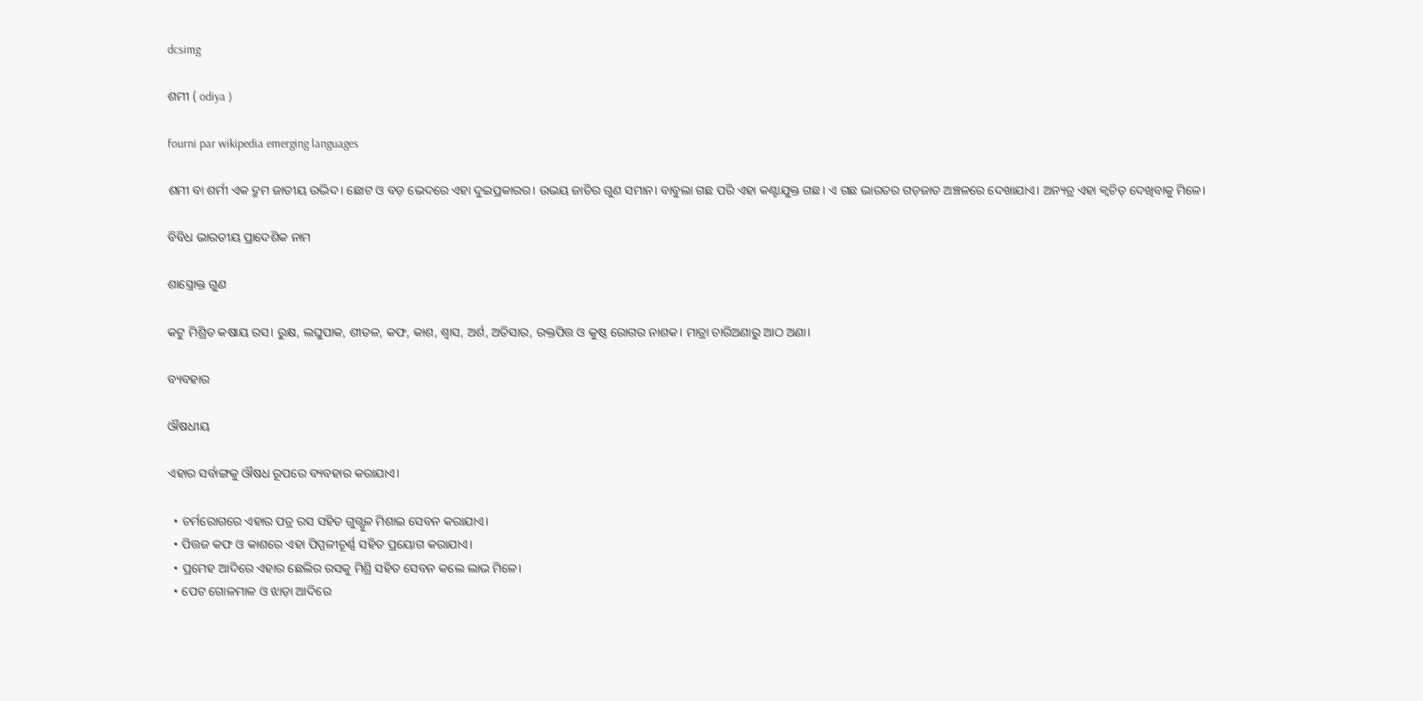dcsimg

ଶମୀ ( odiya )

fourni par wikipedia emerging languages

ଶମୀ ବା ଶର୍ମୀ ଏକ ଦ୍ରୁମ ଜାତୀୟ ଉଦ୍ଭିଦ। ଛୋଟ ଓ ବଡ଼ ଭେଦରେ ଏହା ଦୁଇପ୍ରକାରର। ଉଭୟ ଜାତିର ଗୁଣ ସମାନ। ବାବୁଲା ଗଛ ପରି ଏହା କଣ୍ଟାଯୁକ୍ତ ଗଛ। ଏ ଗଛ ଭାରତର ଗଡ଼ଜାତ ଅଞ୍ଚଳରେ ଦେଖାଯାଏ। ଅନ୍ୟତ୍ର ଏହା କ୍ୱଚିତ୍ ଦେଖିବାକୁ ମିଳେ।

ବିବିଧ ଭାରତୀୟ ପ୍ରାଦେଶିକ ନାମ

ଶାସ୍ତ୍ରୋକ୍ତ ଗୁଣ

କଟୁ ମିଶ୍ରିତ କଷାୟ ରସ। ରୁକ୍ଷ, ଲଘୁପାକ, ଶୀତଳ, କଫ, କାଶ, ଶ୍ୱାସ, ଅର୍ଶ, ଅତିସାର, ରକ୍ତପିତ୍ତ ଓ କୁଷ୍ଠ ରୋଗର ନାଶକ। ମାତ୍ରା ଚାରିଅଣାରୁ ଆଠ ଅଣା।

ବ୍ୟବହାର

ଔଷଧୀୟ

ଏହାର ସର୍ବାଙ୍ଗକୁ ଔଷଧ ରୂପରେ ବ୍ୟବହାର କରାଯାଏ।

  • ଚର୍ମରୋଗରେ ଏହାର ପତ୍ର ରସ ସହିତ ଗୁଗ୍ଗୁଳ ମିଶାଇ ସେବନ କରାଯାଏ।
  • ପିତ୍ତଜ କଫ ଓ କାଶରେ ଏହା ପିପ୍ପଳୀଚୂର୍ଣ୍ଣ ସହିତ ପ୍ରୟୋଗ କରାଯାଏ।
  • ପ୍ରମେହ ଆଦିରେ ଏହାର ଛେଲିର ରସକୁ ମିଶ୍ରି ସହିତ ସେବନ କଲେ ଲାଭ ମିଳେ।
  • ପେଟ ଗୋଳମାଳ ଓ ଝାଡ଼ା ଆଦିରେ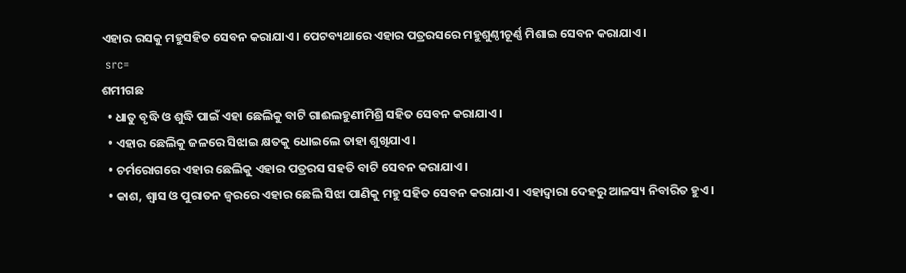ଏହାର ରସକୁ ମହୁସହିତ ସେବନ କରାଯାଏ। ପେଟବ୍ୟଥାରେ ଏହାର ପତ୍ରରସରେ ମହୁଶୁଣ୍ଠୀଚୂର୍ଣ୍ଣ ମିଶାଇ ସେବନ କରାଯାଏ।
 src=
ଶମୀଗଛ
  • ଧାତୁ ବୃଦ୍ଧି ଓ ଶୁଦ୍ଧି ପାଇଁ ଏହା ଛେଲିକୁ ବାଟି ଗାଈଲହୁଣୀମିଶ୍ରି ସହିତ ସେବନ କରାଯାଏ।
  • ଏହାର ଛେଲିକୁ ଜଳରେ ସିଝାଇ କ୍ଷତକୁ ଧୋଇଲେ ତାହା ଶୁଖିଯାଏ।
  • ଚର୍ମରୋଗରେ ଏହାର ଛେଲିକୁ ଏହାର ପତ୍ରରସ ସହତି ବାଟି ସେବନ କରାଯାଏ।
  • କାଶ, ଶ୍ୱାସ ଓ ପୁରାତନ ଜ୍ୱରରେ ଏହାର ଛେଲି ସିଝା ପାଣିକୁ ମହୁ ସହିତ ସେବନ କରାଯାଏ। ଏହାଦ୍ୱାରା ଦେହରୁ ଆଳସ୍ୟ ନିବାରିତ ହୁଏ।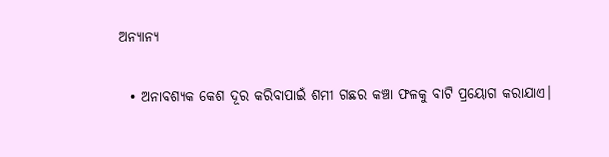ଅନ୍ୟାନ୍ୟ

  • ଅନାବଶ୍ୟକ କେଶ ଦୂର କରିବାପାଇଁ ଶମୀ ଗଛର କଞ୍ଚା ଫଳକୁ ବାଟି ପ୍ରୟୋଗ କରାଯାଏ।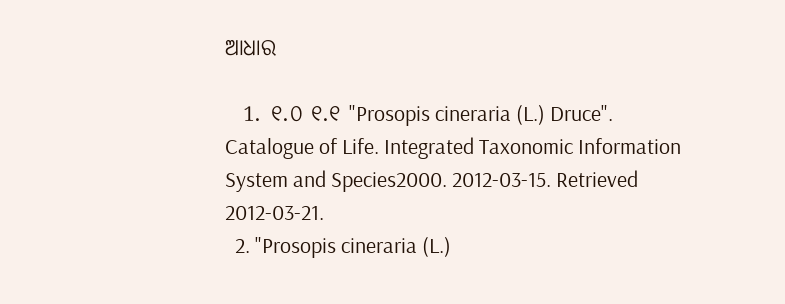ଆଧାର

  1. ୧.୦ ୧.୧ "Prosopis cineraria (L.) Druce". Catalogue of Life. Integrated Taxonomic Information System and Species2000. 2012-03-15. Retrieved 2012-03-21.
  2. "Prosopis cineraria (L.)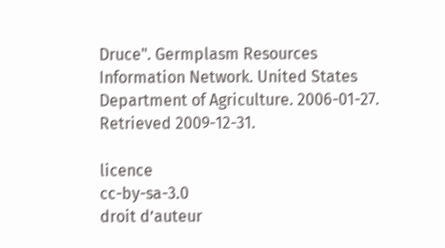Druce". Germplasm Resources Information Network. United States Department of Agriculture. 2006-01-27. Retrieved 2009-12-31.

licence
cc-by-sa-3.0
droit d’auteur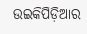ଉଇକିପିଡ଼ିଆର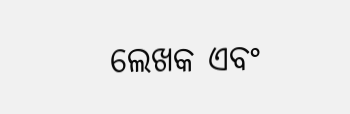ଲେଖକ ଏବଂ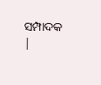ସମ୍ପାଦକ |